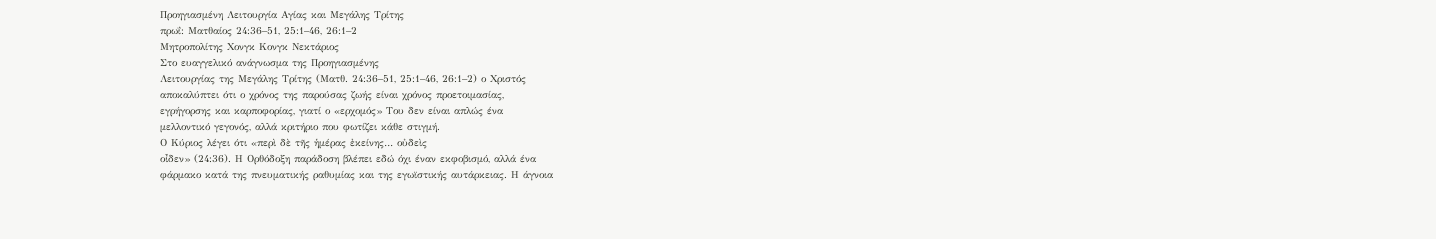Προηγιασμένη Λειτουργία Αγίας και Μεγάλης Τρίτης
πρωΐ: Ματθαίος 24:36–51, 25:1–46, 26:1–2
Μητροπολίτης Χονγκ Κονγκ Νεκτάριος
Στο ευαγγελικό ανάγνωσμα της Προηγιασμένης
Λειτουργίας της Μεγάλης Τρίτης (Ματθ. 24:36–51, 25:1–46, 26:1–2) ο Χριστός
αποκαλύπτει ότι ο χρόνος της παρούσας ζωής είναι χρόνος προετοιμασίας,
εγρήγορσης και καρποφορίας, γιατί ο «ερχομός» Του δεν είναι απλώς ένα
μελλοντικό γεγονός, αλλά κριτήριο που φωτίζει κάθε στιγμή.
Ο Κύριος λέγει ότι «περὶ δὲ τῆς ἡμέρας ἐκείνης… οὐδεὶς
οἶδεν» (24:36). Η Ορθόδοξη παράδοση βλέπει εδώ όχι έναν εκφοβισμό, αλλά ένα
φάρμακο κατά της πνευματικής ραθυμίας και της εγωϊστικής αυτάρκειας. Η άγνοια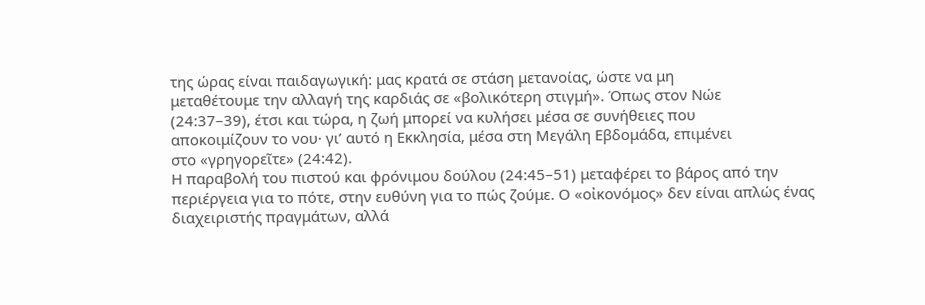της ώρας είναι παιδαγωγική: μας κρατά σε στάση μετανοίας, ώστε να μη
μεταθέτουμε την αλλαγή της καρδιάς σε «βολικότερη στιγμή». Όπως στον Νώε
(24:37–39), έτσι και τώρα, η ζωή μπορεί να κυλήσει μέσα σε συνήθειες που
αποκοιμίζουν το νου· γι’ αυτό η Εκκλησία, μέσα στη Μεγάλη Εβδομάδα, επιμένει
στο «γρηγορεῖτε» (24:42).
Η παραβολή του πιστού και φρόνιμου δούλου (24:45–51) μεταφέρει το βάρος από την περιέργεια για το πότε, στην ευθύνη για το πώς ζούμε. Ο «οἰκονόμος» δεν είναι απλώς ένας διαχειριστής πραγμάτων, αλλά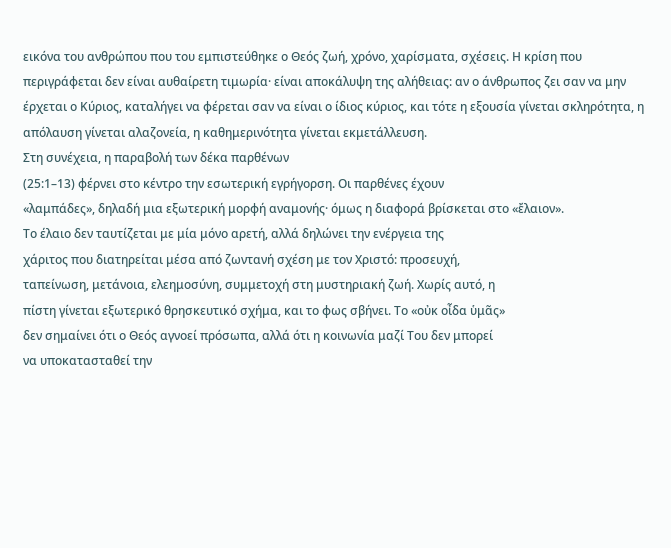εικόνα του ανθρώπου που του εμπιστεύθηκε ο Θεός ζωή, χρόνο, χαρίσματα, σχέσεις. Η κρίση που περιγράφεται δεν είναι αυθαίρετη τιμωρία· είναι αποκάλυψη της αλήθειας: αν ο άνθρωπος ζει σαν να μην έρχεται ο Κύριος, καταλήγει να φέρεται σαν να είναι ο ίδιος κύριος, και τότε η εξουσία γίνεται σκληρότητα, η απόλαυση γίνεται αλαζονεία, η καθημερινότητα γίνεται εκμετάλλευση.
Στη συνέχεια, η παραβολή των δέκα παρθένων
(25:1–13) φέρνει στο κέντρο την εσωτερική εγρήγορση. Οι παρθένες έχουν
«λαμπάδες», δηλαδή μια εξωτερική μορφή αναμονής· όμως η διαφορά βρίσκεται στο «ἔλαιον».
Το έλαιο δεν ταυτίζεται με μία μόνο αρετή, αλλά δηλώνει την ενέργεια της
χάριτος που διατηρείται μέσα από ζωντανή σχέση με τον Χριστό: προσευχή,
ταπείνωση, μετάνοια, ελεημοσύνη, συμμετοχή στη μυστηριακή ζωή. Χωρίς αυτό, η
πίστη γίνεται εξωτερικό θρησκευτικό σχήμα, και το φως σβήνει. Το «οὐκ οἶδα ὑμᾶς»
δεν σημαίνει ότι ο Θεός αγνοεί πρόσωπα, αλλά ότι η κοινωνία μαζί Του δεν μπορεί
να υποκατασταθεί την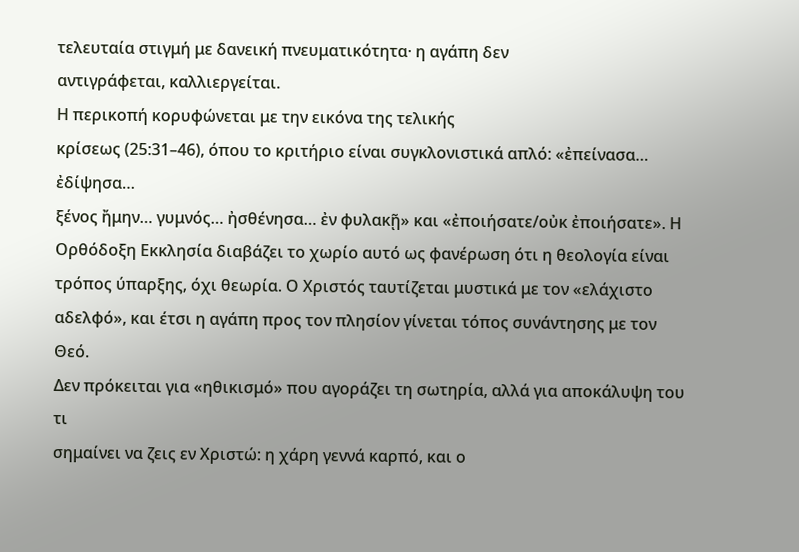τελευταία στιγμή με δανεική πνευματικότητα· η αγάπη δεν
αντιγράφεται, καλλιεργείται.
Η περικοπή κορυφώνεται με την εικόνα της τελικής
κρίσεως (25:31–46), όπου το κριτήριο είναι συγκλονιστικά απλό: «ἐπείνασα… ἐδίψησα…
ξένος ἤμην… γυμνός… ἠσθένησα… ἐν φυλακῇ» και «ἐποιήσατε/οὐκ ἐποιήσατε». Η
Ορθόδοξη Εκκλησία διαβάζει το χωρίο αυτό ως φανέρωση ότι η θεολογία είναι
τρόπος ύπαρξης, όχι θεωρία. Ο Χριστός ταυτίζεται μυστικά με τον «ελάχιστο
αδελφό», και έτσι η αγάπη προς τον πλησίον γίνεται τόπος συνάντησης με τον Θεό.
Δεν πρόκειται για «ηθικισμό» που αγοράζει τη σωτηρία, αλλά για αποκάλυψη του τι
σημαίνει να ζεις εν Χριστώ: η χάρη γεννά καρπό, και ο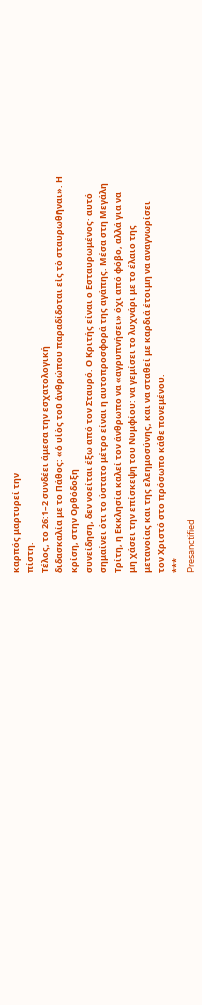καρπός μαρτυρεί την
πίστη.
Τέλος, το 26:1–2 συνδέει άμεσα την εσχατολογική
διδασκαλία με το Πάθος: «ὁ υἱὸς τοῦ ἀνθρώπου παραδίδοται εἰς τὸ σταυρωθῆναι». Η
κρίση, στην Oρθόδοξη
συνείδηση, δεν νοείται έξω από τον Σταυρό. Ο Κριτής είναι ο Εσταυρωμένος· αυτό
σημαίνει ότι το ύστατο μέτρο είναι η αυτοπροσφορά της αγάπης. Μέσα στη Μεγάλη
Τρίτη, η Εκκλησία καλεί τον άνθρωπο να «αγρυπνήσει» όχι από φόβο, αλλά για να
μη χάσει την επίσκεψη του Νυμφίου: να γεμίσει το λυχνάρι με το έλαιο της
μετανοίας και της ελεημοσύνης, και να σταθεί με καρδιά έτοιμη να αναγνωρίσει
τον Χριστό στο πρόσωπο κάθε πονεμένου.
***
Presanctified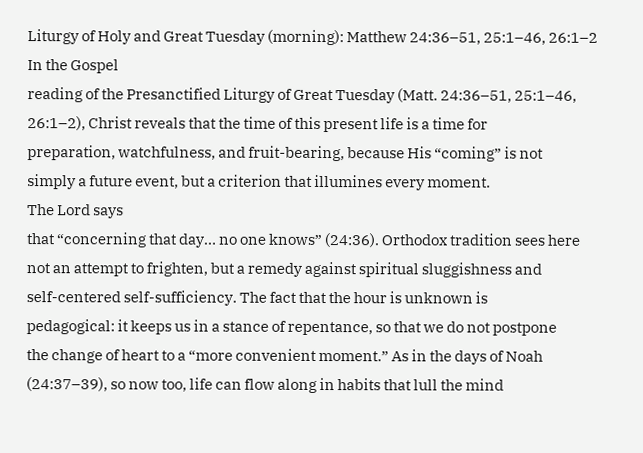Liturgy of Holy and Great Tuesday (morning): Matthew 24:36–51, 25:1–46, 26:1–2
In the Gospel
reading of the Presanctified Liturgy of Great Tuesday (Matt. 24:36–51, 25:1–46,
26:1–2), Christ reveals that the time of this present life is a time for
preparation, watchfulness, and fruit-bearing, because His “coming” is not
simply a future event, but a criterion that illumines every moment.
The Lord says
that “concerning that day… no one knows” (24:36). Orthodox tradition sees here
not an attempt to frighten, but a remedy against spiritual sluggishness and
self-centered self-sufficiency. The fact that the hour is unknown is
pedagogical: it keeps us in a stance of repentance, so that we do not postpone
the change of heart to a “more convenient moment.” As in the days of Noah
(24:37–39), so now too, life can flow along in habits that lull the mind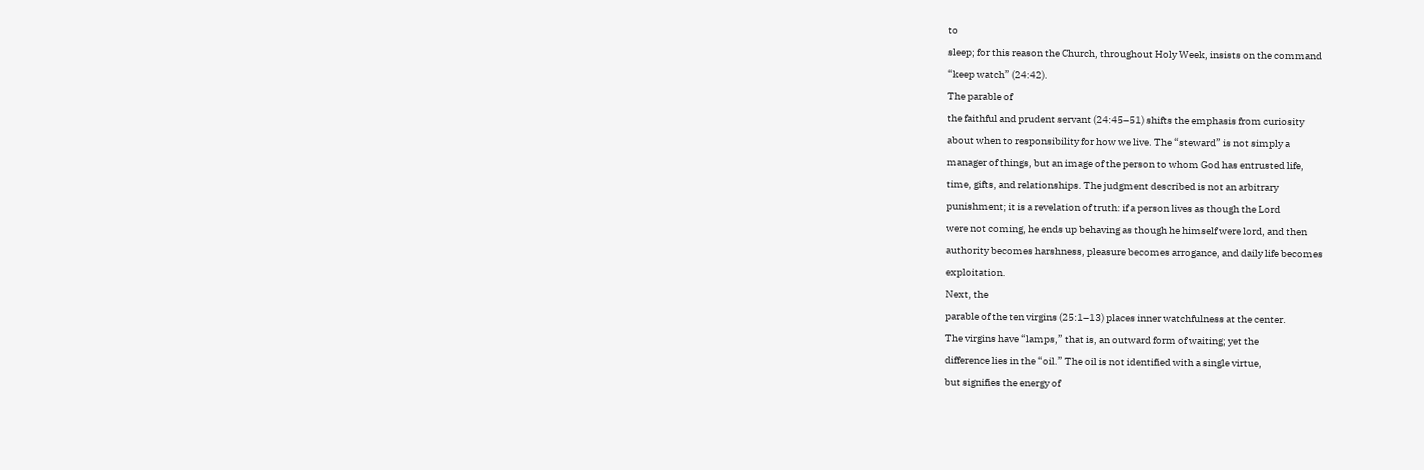to
sleep; for this reason the Church, throughout Holy Week, insists on the command
“keep watch” (24:42).
The parable of
the faithful and prudent servant (24:45–51) shifts the emphasis from curiosity
about when to responsibility for how we live. The “steward” is not simply a
manager of things, but an image of the person to whom God has entrusted life,
time, gifts, and relationships. The judgment described is not an arbitrary
punishment; it is a revelation of truth: if a person lives as though the Lord
were not coming, he ends up behaving as though he himself were lord, and then
authority becomes harshness, pleasure becomes arrogance, and daily life becomes
exploitation.
Next, the
parable of the ten virgins (25:1–13) places inner watchfulness at the center.
The virgins have “lamps,” that is, an outward form of waiting; yet the
difference lies in the “oil.” The oil is not identified with a single virtue,
but signifies the energy of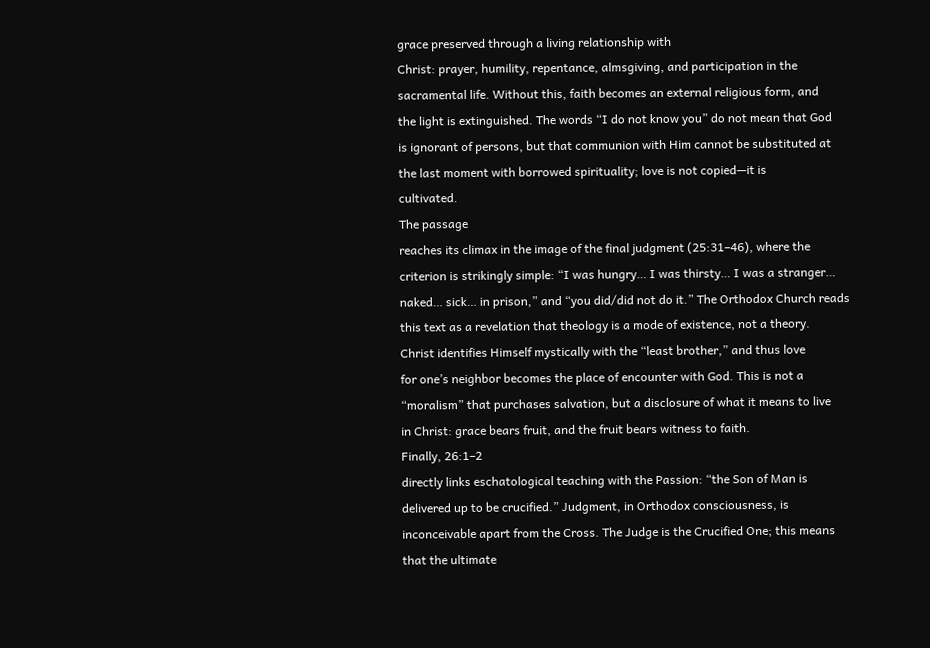grace preserved through a living relationship with
Christ: prayer, humility, repentance, almsgiving, and participation in the
sacramental life. Without this, faith becomes an external religious form, and
the light is extinguished. The words “I do not know you” do not mean that God
is ignorant of persons, but that communion with Him cannot be substituted at
the last moment with borrowed spirituality; love is not copied—it is
cultivated.
The passage
reaches its climax in the image of the final judgment (25:31–46), where the
criterion is strikingly simple: “I was hungry… I was thirsty… I was a stranger…
naked… sick… in prison,” and “you did/did not do it.” The Orthodox Church reads
this text as a revelation that theology is a mode of existence, not a theory.
Christ identifies Himself mystically with the “least brother,” and thus love
for one’s neighbor becomes the place of encounter with God. This is not a
“moralism” that purchases salvation, but a disclosure of what it means to live
in Christ: grace bears fruit, and the fruit bears witness to faith.
Finally, 26:1–2
directly links eschatological teaching with the Passion: “the Son of Man is
delivered up to be crucified.” Judgment, in Orthodox consciousness, is
inconceivable apart from the Cross. The Judge is the Crucified One; this means
that the ultimate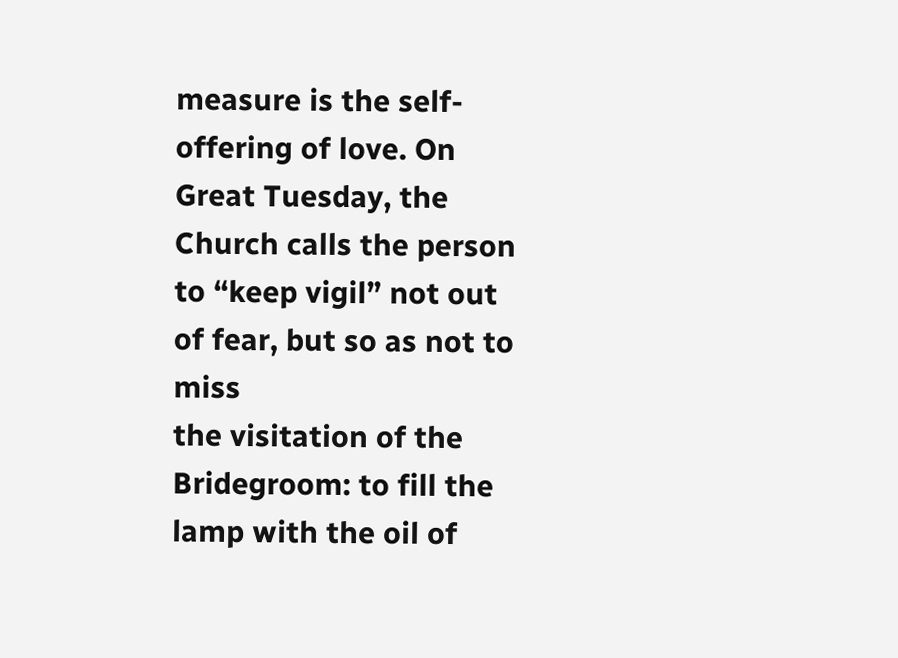measure is the self-offering of love. On Great Tuesday, the
Church calls the person to “keep vigil” not out of fear, but so as not to miss
the visitation of the Bridegroom: to fill the lamp with the oil of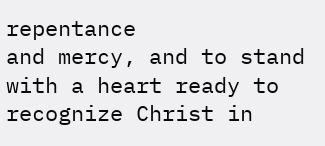repentance
and mercy, and to stand with a heart ready to recognize Christ in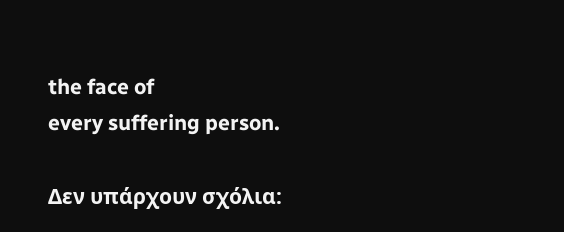the face of
every suffering person.

Δεν υπάρχουν σχόλια: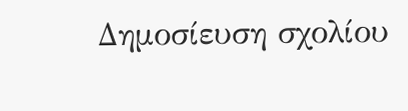Δημοσίευση σχολίου